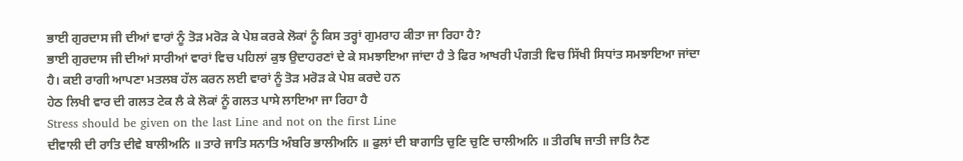ਭਾਈ ਗੁਰਦਾਸ ਜੀ ਦੀਆਂ ਵਾਰਾਂ ਨੂੰ ਤੋੜ ਮਰੋੜ ਕੇ ਪੇਸ਼ ਕਰਕੇ ਲੋਕਾਂ ਨੂੰ ਕਿਸ ਤਰ੍ਹਾਂ ਗੁਮਰਾਹ ਕੀਤਾ ਜਾ ਰਿਹਾ ਹੈ?
ਭਾਈ ਗੁਰਦਾਸ ਜੀ ਦੀਆਂ ਸਾਰੀਆਂ ਵਾਰਾਂ ਵਿਚ ਪਹਿਲਾਂ ਕੁਝ ਉਦਾਹਰਣਾਂ ਦੇ ਕੇ ਸਮਝਾਇਆ ਜਾਂਦਾ ਹੈ ਤੇ ਫਿਰ ਆਖਰੀ ਪੰਗਤੀ ਵਿਚ ਸਿੱਖੀ ਸਿਧਾਂਤ ਸਮਝਾਇਆ ਜਾਂਦਾ ਹੈ। ਕਈ ਰਾਗੀ ਆਪਣਾ ਮਤਲਬ ਹੱਲ ਕਰਨ ਲਈ ਵਾਰਾਂ ਨੂੰ ਤੋੜ ਮਰੋੜ ਕੇ ਪੇਸ਼ ਕਰਦੇ ਹਨ
ਹੇਠ ਲਿਖੀ ਵਾਰ ਦੀ ਗਲਤ ਟੇਕ ਲੈ ਕੇ ਲੋਕਾਂ ਨੂੰ ਗਲਤ ਪਾਸੇ ਲਾਇਆ ਜਾ ਰਿਹਾ ਹੈ
Stress should be given on the last Line and not on the first Line
ਦੀਵਾਲੀ ਦੀ ਰਾਤਿ ਦੀਵੇ ਬਾਲੀਅਨਿ ॥ ਤਾਰੇ ਜਾਤਿ ਸਨਾਤਿ ਅੰਬਰਿ ਭਾਲੀਅਨਿ ॥ ਫੁਲਾਂ ਦੀ ਬਾਗਾਤਿ ਚੁਣਿ ਚੁਣਿ ਚਾਲੀਅਨਿ ॥ ਤੀਰਥਿ ਜਾਤੀ ਜਾਤਿ ਨੈਣ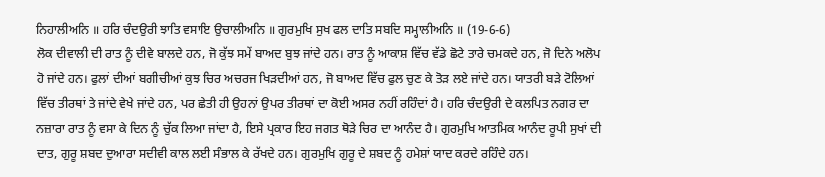ਨਿਹਾਲੀਅਨਿ ॥ ਹਰਿ ਚੰਦਉਰੀ ਝਾਤਿ ਵਸਾਇ ਉਚਾਲੀਅਨਿ ॥ ਗੁਰਮੁਖਿ ਸੁਖ ਫਲ ਦਾਤਿ ਸਬਦਿ ਸਮ੍ਹਾਲੀਅਨਿ ॥ (19-6-6)
ਲੋਕ ਦੀਵਾਲੀ ਦੀ ਰਾਤ ਨੂੰ ਦੀਵੇ ਬਾਲਦੇ ਹਨ, ਜੋ ਕੁੱਝ ਸਮੇਂ ਬਾਅਦ ਬੁਝ ਜਾਂਦੇ ਹਨ। ਰਾਤ ਨੂੰ ਆਕਾਸ਼ ਵਿੱਚ ਵੱਡੇ ਛੋਟੇ ਤਾਰੇ ਚਮਕਦੇ ਹਨ, ਜੋ ਦਿਨੇ ਅਲੋਪ ਹੋ ਜਾਂਦੇ ਹਨ। ਫੁਲਾਂ ਦੀਆਂ ਬਗੀਚੀਆਂ ਕੁਝ ਚਿਰ ਅਚਰਜ ਖਿੜਦੀਆਂ ਹਨ, ਜੋ ਬਾਅਦ ਵਿੱਚ ਫੁਲ ਚੁਣ ਕੇ ਤੋੜ ਲਏ ਜਾਂਦੇ ਹਨ। ਯਾਤਰੀ ਬੜੇ ਟੋਲਿਆਂ ਵਿੱਚ ਤੀਰਥਾਂ ਤੇ ਜਾਂਦੇ ਵੇਖੇ ਜਾਂਦੇ ਹਨ, ਪਰ ਛੇਤੀ ਹੀ ਉਹਨਾਂ ਉਪਰ ਤੀਰਥਾਂ ਦਾ ਕੋਈ ਅਸਰ ਨਹੀਂ ਰਹਿੰਦਾਂ ਹੈ। ਹਰਿ ਚੰਦਉਰੀ ਦੇ ਕਲਪਿਤ ਨਗਰ ਦਾ ਨਜ਼ਾਰਾ ਰਾਤ ਨੂੰ ਵਸਾ ਕੇ ਦਿਨ ਨੂੰ ਚੁੱਕ ਲਿਆ ਜਾਂਦਾ ਹੈ, ਇਸੇ ਪ੍ਰਕਾਰ ਇਹ ਜਗਤ ਥੋੜੇ ਚਿਰ ਦਾ ਆਨੰਦ ਹੈ। ਗੁਰਮੁਖਿ ਆਤਮਿਕ ਆਨੰਦ ਰੂਪੀ ਸੁਖਾਂ ਦੀ ਦਾਤ, ਗੁਰੂ ਸ਼ਬਦ ਦੁਆਰਾ ਸਦੀਵੀ ਕਾਲ ਲਈ ਸੰਭਾਲ ਕੇ ਰੱਖਦੇ ਹਨ। ਗੁਰਮੁਖਿ ਗੁਰੂ ਦੇ ਸ਼ਬਦ ਨੂੰ ਹਮੇਸ਼ਾਂ ਯਾਦ ਕਰਦੇ ਰਹਿੰਦੇ ਹਨ।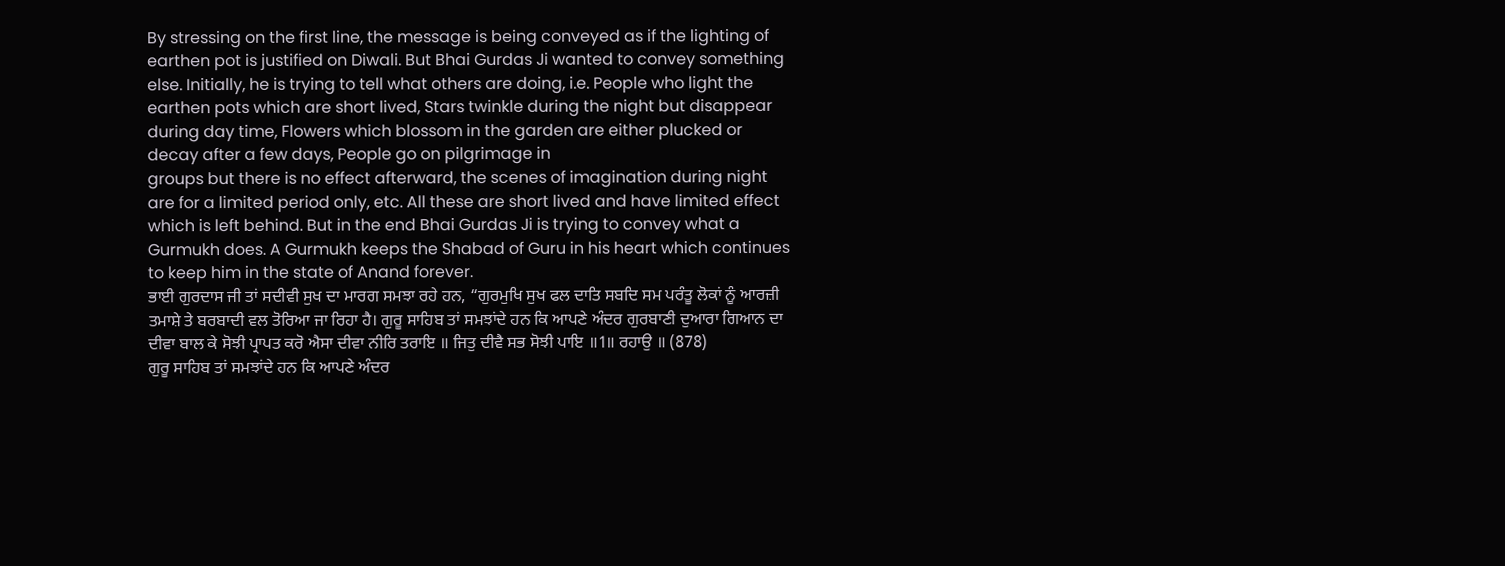By stressing on the first line, the message is being conveyed as if the lighting of earthen pot is justified on Diwali. But Bhai Gurdas Ji wanted to convey something else. Initially, he is trying to tell what others are doing, i.e. People who light the earthen pots which are short lived, Stars twinkle during the night but disappear during day time, Flowers which blossom in the garden are either plucked or decay after a few days, People go on pilgrimage in
groups but there is no effect afterward, the scenes of imagination during night are for a limited period only, etc. All these are short lived and have limited effect which is left behind. But in the end Bhai Gurdas Ji is trying to convey what a Gurmukh does. A Gurmukh keeps the Shabad of Guru in his heart which continues to keep him in the state of Anand forever.
ਭਾਈ ਗੁਰਦਾਸ ਜੀ ਤਾਂ ਸਦੀਵੀ ਸੁਖ ਦਾ ਮਾਰਗ ਸਮਝਾ ਰਹੇ ਹਨ, “ਗੁਰਮੁਖਿ ਸੁਖ ਫਲ ਦਾਤਿ ਸਬਦਿ ਸਮ ਪਰੰਤੂ ਲੋਕਾਂ ਨੂੰ ਆਰਜ਼ੀ ਤਮਾਸ਼ੇ ਤੇ ਬਰਬਾਦੀ ਵਲ ਤੋਰਿਆ ਜਾ ਰਿਹਾ ਹੈ। ਗੁਰੂ ਸਾਹਿਬ ਤਾਂ ਸਮਝਾਂਦੇ ਹਨ ਕਿ ਆਪਣੇ ਅੰਦਰ ਗੁਰਬਾਣੀ ਦੁਆਰਾ ਗਿਆਨ ਦਾ ਦੀਵਾ ਬਾਲ ਕੇ ਸੋਝੀ ਪ੍ਰਾਪਤ ਕਰੋ ਐਸਾ ਦੀਵਾ ਨੀਰਿ ਤਰਾਇ ॥ ਜਿਤੁ ਦੀਵੈ ਸਭ ਸੋਝੀ ਪਾਇ ॥1॥ ਰਹਾਉ ॥ (878)
ਗੁਰੂ ਸਾਹਿਬ ਤਾਂ ਸਮਝਾਂਦੇ ਹਨ ਕਿ ਆਪਣੇ ਅੰਦਰ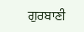ਗੁਰਬਾਣੀ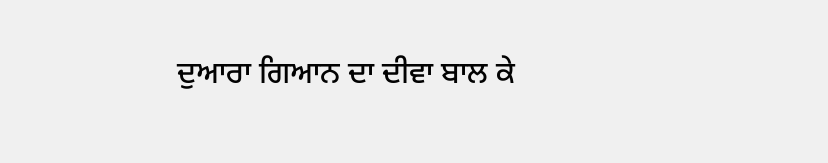ਦੁਆਰਾ ਗਿਆਨ ਦਾ ਦੀਵਾ ਬਾਲ ਕੇ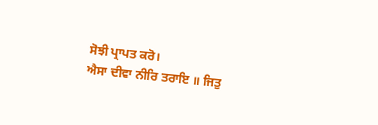ਸੋਝੀ ਪ੍ਰਾਪਤ ਕਰੋ।
ਐਸਾ ਦੀਵਾ ਨੀਰਿ ਤਰਾਇ ॥ ਜਿਤੁ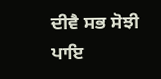ਦੀਵੈ ਸਭ ਸੋਝੀ ਪਾਇ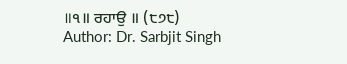॥੧॥ ਰਹਾਉ ॥ (੮੭੮)
Author: Dr. Sarbjit Singh